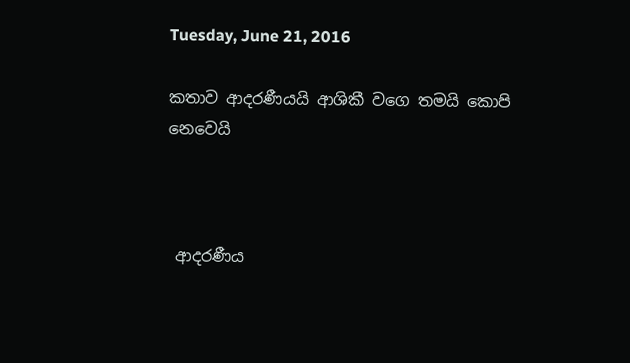Tuesday, June 21, 2016

කතාව ආදරණීයයි ආශිකී වගෙ තමයි කොපි නෙවෙයි



 ආදරණීය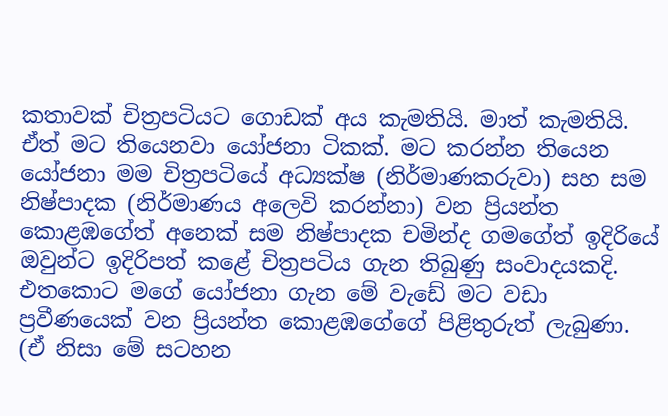කතාවක් චිත්‍රපටියට ගොඩක් අය කැමතියි. මාත් කැමතියි. ඒත් මට තියෙනවා යෝජනා ටිකක්. මට කරන්න තියෙන යෝජනා මම චිත්‍රපටියේ අධ්‍යක්ෂ (නිර්මාණකරුවා) සහ සම නිෂ්පාදක (නිර්මාණය අලෙවි කරන්නා) වන ප්‍රියන්ත කොළඹගේත් අනෙක් සම නිෂ්පාදක චමින්ද ගමගේත් ඉදිරියේ ඔවුන්ට ඉදිරිපත් කළේ චිත්‍රපටිය ගැන තිබුණු සංවාදයකදි. එතකොට මගේ යෝජනා ගැන මේ වැඩේ මට වඩා ප්‍රවීණයෙක් වන ප්‍රියන්ත කොළඹගේගේ පිළිතුරුත් ලැබුණා. (ඒ නිසා මේ සටහන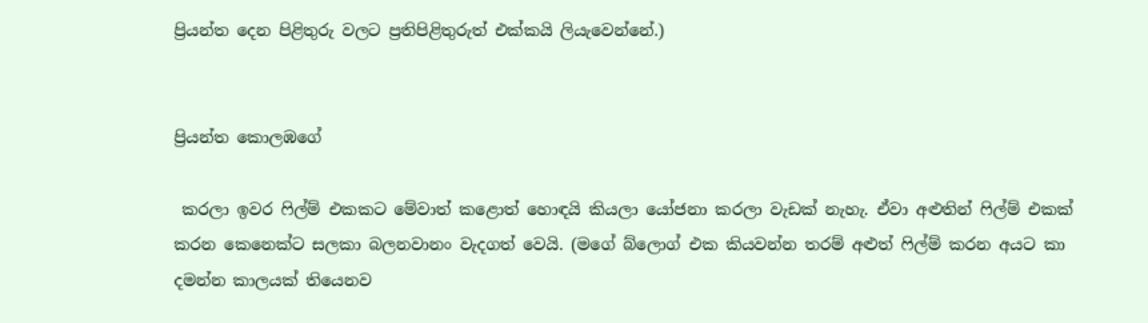ප්‍රියන්ත දෙන පිළිතුරු වලට ප්‍රතිපිළිතුරුත් එක්කයි ලියැවෙන්නේ.)


ප්‍රියන්ත කොලඹගේ

 කරලා ඉවර ෆිල්ම් එකකට මේවාත් කළොත් හොඳයි කියලා යෝජනා කරලා වැඩක් නැහැ. ඒවා අළුතින් ෆිල්ම් එකක් කරන කෙනෙක්ට සලකා බලනවානං වැදගත් වෙයි. (මගේ බ්ලොග් එක කියවන්න තරම් අළුත් ෆිල්ම් කරන අයට කා දමන්න කාලයක් තියෙනව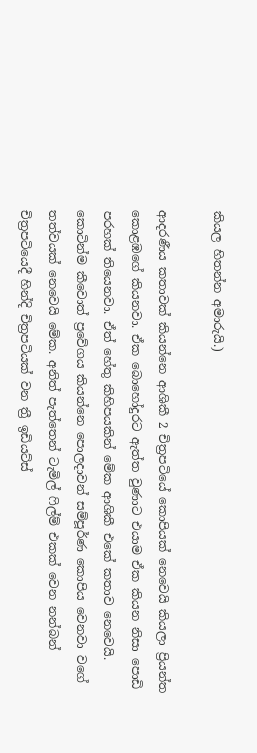කියල හිතන්න අමාරුයි.)

ආදරණීය කතාවක් කියන්නෙ ආශිකී 2 චිත්‍රපටියේ කොපියක් නෙවෙයි කියලා ප්‍රියන්ත කොළඹගේ කියනවා. ඒක බොහෝදුරට ඇත්ත වුණාට එයාම ඒක කියන නිසා පොඩි පරහක් තියෙනවා. ඒත් හේතු කිහිපයකින් මේක ආශිකී එකේ කතාව නෙවෙයි. කොටින්ම කීවොත් ප්‍රවේගය කියන්නෙ පොලදාවන් සම්පූර්ණ කොපිය වෙනවා වගේ තත්වයක් නෙවෙයි මේක. අනිත් පැත්තෙන් ටැමිල් ෆිල්ම් එකක් වෙන නන්බන් චිත්‍රපටියෙදී හින්දි චිත්‍රපටියක් වන ත්‍රී ඉඩියට්ස්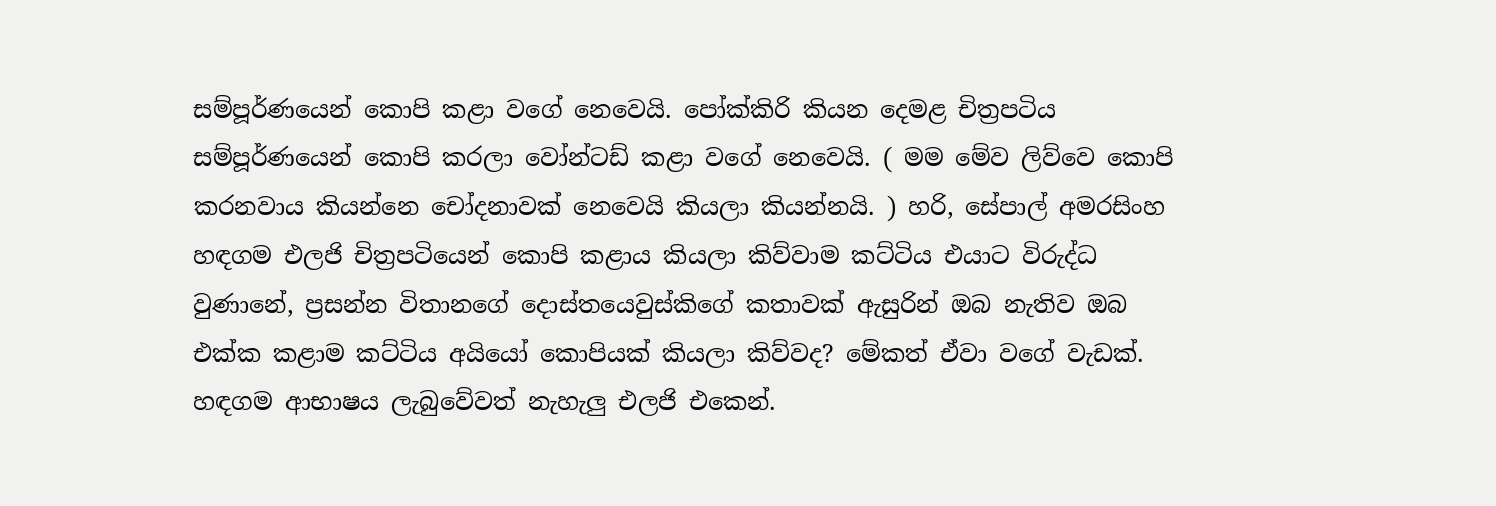සම්පූර්ණයෙන් කොපි කළා වගේ නෙවෙයි. පෝක්කිරි කියන දෙමළ චිත්‍රපටිය සම්පූර්ණයෙන් කොපි කරලා වෝන්ටඩ් කළා වගේ නෙවෙයි. ( මම මේව ලිව්වෙ කොපි කරනවාය කියන්නෙ චෝදනාවක් නෙවෙයි කියලා කියන්නයි. ) හරි, සේපාල් අමරසිංහ හඳගම එලජි චිත්‍රපටියෙන් කොපි කළාය කියලා කිව්වාම කට්ටිය එයාට විරුද්ධ වුණානේ, ප්‍රසන්න විතානගේ දොස්තයෙවුස්කිගේ කතාවක් ඇසුරින් ඔබ නැතිව ඔබ එක්ක කළාම කට්ටිය අයියෝ කොපියක් කියලා කිව්වද? මේකත් ඒවා වගේ වැඩක්. හඳගම ආභාෂය ලැබුවේවත් නැහැලු එලජි එකෙන්.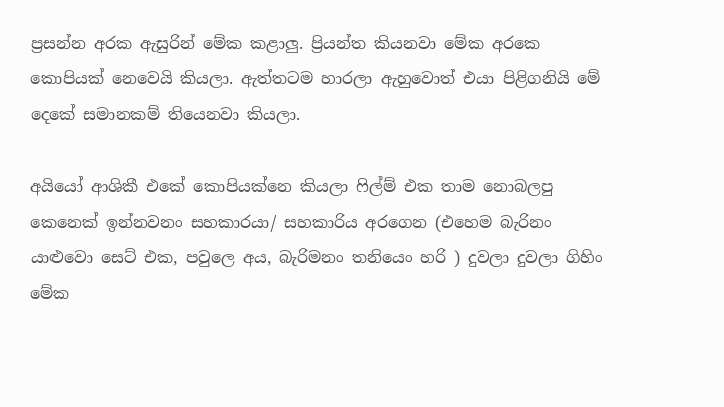ප්‍රසන්න අරක ඇසුරින් මේක කළාලු. ප්‍රියන්ත කියනවා මේක අරකෙ කොපියක් නෙවෙයි කියලා. ඇත්තටම හාරලා ඇහුවොත් එයා පිළිගනියි මේ දෙකේ සමානකම් තියෙනවා කියලා.

අයියෝ ආශිකී එකේ කොපියක්නෙ කියලා ෆිල්ම් එක තාම නොබලපු කෙනෙක් ඉන්නවනං සහකාරයා/ සහකාරිය අරගෙන (එහෙම බැරිනං යාළුවො සෙට් එක, පවුලෙ අය, බැරිමනං තනියෙං හරි ) දුවලා දුවලා ගිහිං මේක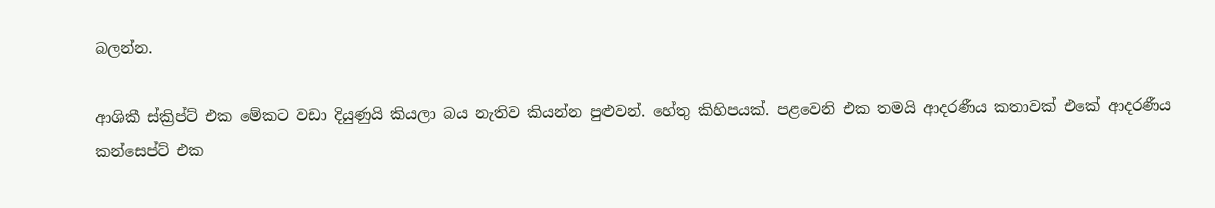බලන්න.

ආශිකී ස්ක්‍රිප්ට් එක මේකට වඩා දියුණුයි කියලා බය නැතිව කියන්න පුළුවන්. හේතු කිහිපයක්. පළවෙනි එක තමයි ආදරණීය කතාවක් එකේ ආදරණීය කන්සෙප්ට් එක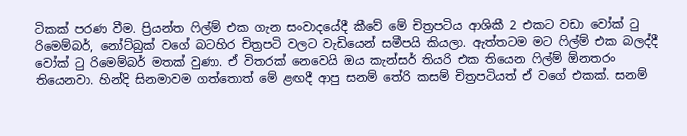ටිකක් පරණ වීම. ප්‍රියන්ත ෆිල්ම් එක ගැන සංවාදයේදී කීවේ මේ චිත්‍රපටිය ආශිකී 2 එකට වඩා වෝක් ටු රිමෙම්බර්, නෝට්බුක් වගේ බටහිර චිත්‍රපටි වලට වැඩියෙන් සමීපයි කියලා. ඇත්තටම මට ෆිල්ම් එක බලද්දී වෝක් ටු රිමෙම්බර් මතක් වුණා. ඒ විතරක් නෙවෙයි ඔය කැන්සර් තියරි එක තියෙන ෆිල්ම් ඕනතරං තියෙනවා. හින්දි සිනමාවම ගත්තොත් මේ ළඟදී ආපු සනම් තේරි කසම් චිත්‍රපටියත් ඒ වගේ එකක්. සනම්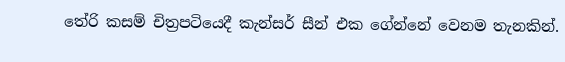තේරි කසම් චිත්‍රපටියෙදී කැන්සර් සීන් එක ගේන්නේ වෙනම තැනකින්.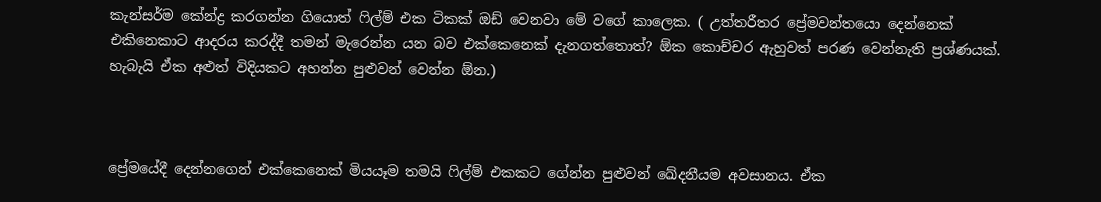කැන්සර්ම කේන්ද්‍ර කරගන්න ගියොත් ෆිල්ම් එක ටිකක් ඔඩ් වෙනවා මේ වගේ කාලෙක. ( උත්තරීතර ප්‍රේමවන්තයො දෙන්නෙක් එකිනෙකාට ආදරය කරද්දී තමන් මැරෙන්න යන බව එක්කෙනෙක් දැනගත්තොත්? ඕක කොච්චර ඇහුවත් පරණ වෙන්නැති ප්‍රශ්ණයක්. හැබැයි ඒක අළුත් විදියකට අහන්න පුළුවන් වෙන්න ඕන.)



ප්‍රේමයේදී දෙන්නගෙන් එක්කෙනෙක් මියයෑම තමයි ෆිල්ම් එකකට ගේන්න පුළුවන් ඛේදනීයම අවසානය. ඒක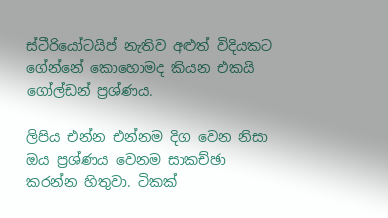ස්ටීරියෝටයිප් නැතිව අළුත් විදියකට ගේන්නේ කොහොමද කියන එකයි ගෝල්ඩන් ප්‍රශ්ණය.

ලිපිය එන්න එන්නම දිග වෙන නිසා ඔය ප්‍රශ්ණය වෙනම සාකච්ඡා කරන්න හිතුවා. ටිකක්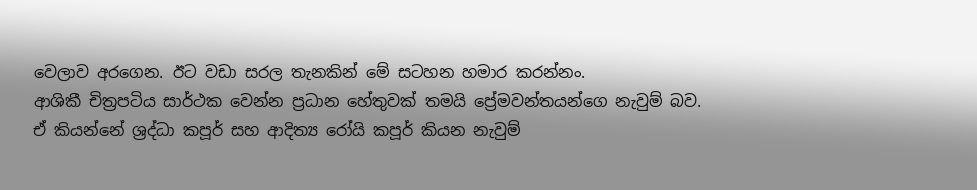වෙලාව අරගෙන. ඊට වඩා සරල තැනකින් මේ සටහන හමාර කරන්නං.
ආශිකී චිත්‍රපටිය සාර්ථක වෙන්න ප්‍රධාන හේතුවක් තමයි ප්‍රේමවන්තයන්ගෙ නැවුම් බව. ඒ කියන්නේ ශ්‍රද්ධා කපූර් සහ ආදිත්‍ය රෝයි කපූර් කියන නැවුම්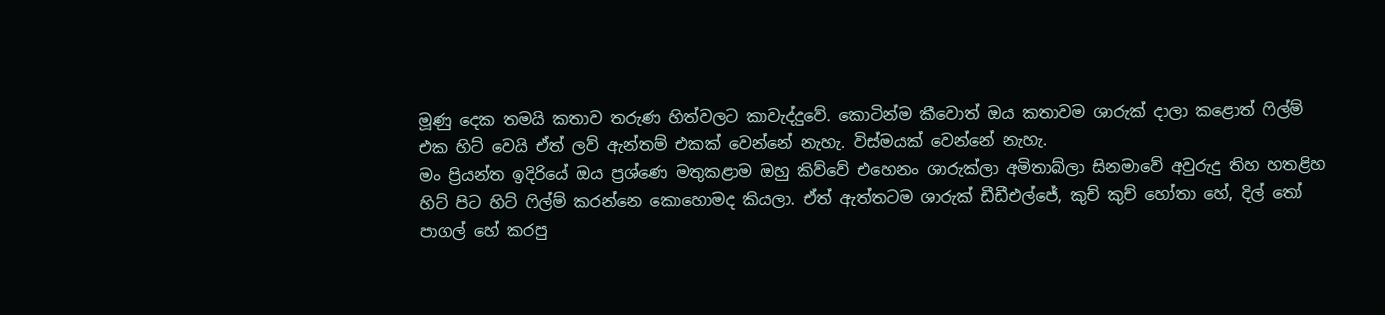මූණු දෙක තමයි කතාව තරුණ හිත්වලට කාවැද්දුවේ. කොටින්ම කීවොත් ඔය කතාවම ශාරුක් දාලා කළොත් ෆිල්ම් එක හිට් වෙයි ඒත් ලව් ඇන්තම් එකක් වෙන්නේ නැහැ. විස්මයක් වෙන්නේ නැහැ.
මං ප්‍රියන්ත ඉදිරියේ ඔය ප්‍රශ්ණෙ මතුකළාම ඔහු කිව්වේ එහෙනං ශාරුක්ලා අමිතාබ්ලා සිනමාවේ අවුරුදු තිහ හතළිහ හිට් පිට හිට් ෆිල්ම් කරන්නෙ කොහොමද කියලා. ඒත් ඇත්තටම ශාරුක් ඩීඩීඑල්ජේ, කුච් කුච් හෝතා හේ, දිල් තෝ පාගල් හේ කරපු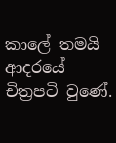කාලේ තමයි ආදරයේ චිත්‍රපටි වුණේ.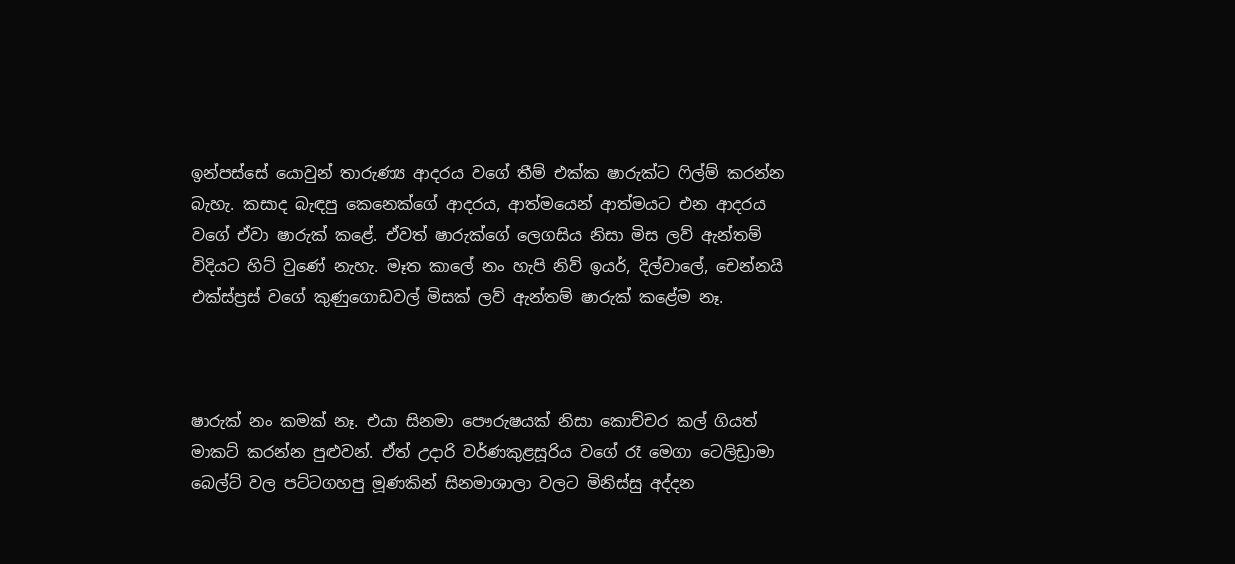ඉන්පස්සේ යොවුන් තාරුණ්‍ය ආදරය වගේ තීම් එක්ක ෂාරුක්ට ෆිල්ම් කරන්න බැහැ. කසාද බැඳපු කෙනෙක්ගේ ආදරය, ආත්මයෙන් ආත්මයට එන ආදරය වගේ ඒවා ෂාරුක් කළේ. ඒවත් ෂාරුක්ගේ ලෙගසිය නිසා මිස ලව් ඇන්තම් විදියට හිට් වුණේ නැහැ. මෑත කාලේ නං හැපි නිව් ඉයර්, දිල්වාලේ, චෙන්නයි එක්ස්ප්‍රස් වගේ කුණුගොඩවල් මිසක් ලව් ඇන්තම් ෂාරුක් කළේම නෑ.



ෂාරුක් නං කමක් නෑ. එයා සිනමා පෞරුෂයක් නිසා කොච්චර කල් ගියත් මාකට් කරන්න පුළුවන්. ඒත් උදාරි වර්ණකුළසූරිය වගේ රෑ මෙගා ටෙලිඩ්‍රාමා බෙල්ට් වල පට්ටගහපු මූණකින් සිනමාශාලා වලට මිනිස්සු අද්දන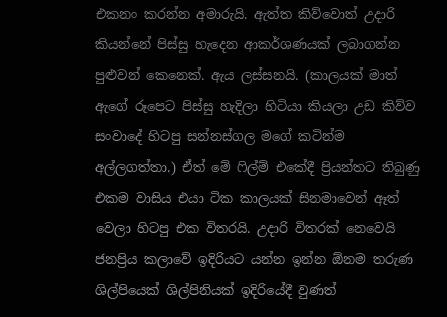එකනං කරන්න අමාරුයි. ඇත්ත කිව්වොත් උදාරි කියන්නේ පිස්සු හැදෙන ආකර්ශණයක් ලබාගන්න පුළුවන් කෙනෙක්. ඇය ලස්සනයි. (කාලයක් මාත් ඇගේ රූපෙට පිස්සු හැදිලා හිටියා කියලා උඩ කිව්ව සංවාදේ හිටපු සන්නස්ගල මගේ කටින්ම අල්ලගත්තා.) ඒත් මේ ෆිල්ම් එකේදී ප්‍රියන්තට තිබුණු එකම වාසිය එයා ටික කාලයක් සිනමාවෙන් ඈත් වෙලා හිටපු එක විතරයි. උදාරි විතරක් නෙවෙයි ජනප්‍රිය කලාවේ ඉදිරියට යන්න ඉන්න ඕනම තරුණ ශිල්පියෙක් ශිල්පිනියක් ඉදිරියේදී වුණත්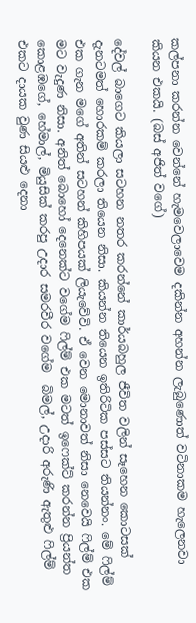කල්පනා කරන්න වෙන්නේ හැමවෙලාවෙම දකින්න අහන්න ලැබුණොත් වටිනාකම හැලෙනවා කියන එකයි. (බස් අජිත් වගේ)

දේවල් බාගෙට කියලා සටහන නතර කරන්නේ කාර්යබහුල ජීවිත වලින් සෑහෙන කොටසක් දැනටමත් හොරකම් කරලා තියෙන නිසා. කියන්න තියෙන ඉතිරිටික පස්සට තියන්නං. මේ ෆිල්ම් එක ගැන මගේ අතින් සටහන් කිහිපයක් ලියැවේවි. ඒ වෙන මොනාවත් නිසා නෙවෙයි ෆිල්ම් එක මට වැදුණ නිසා. අනිත් බොහෝ දෙනෙක්ට වගේම ෆිල්ම් එක මටත් ඉෆෙක්ට් කරන්න ප්‍රියන්ත කොළඹගේ, හේමාල්, මියුසික් කරපු උදාර සමරවීර වගේම  බිමල්, උදාරි අරුණි ඇතුළු ෆිල්ම් එකට දායක වුණ සියළු දෙනා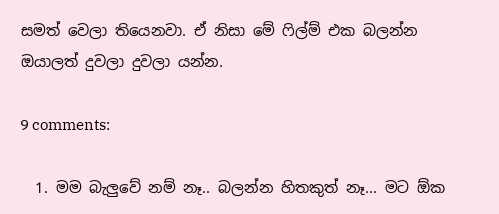සමත් වෙලා තියෙනවා. ඒ නිසා මේ ෆිල්ම් එක බලන්න ඔයාලත් දුවලා දුවලා යන්න.

9 comments:

  1. මම බැලුවේ නම් නෑ.. බලන්න හිතකුත් නෑ... මට ඕක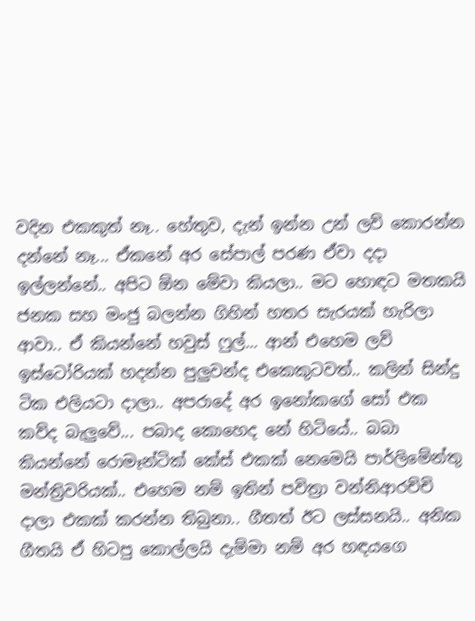වදින එකකුත් නෑ.. හේතුව, දැන් ඉන්න උන් ලව් කොරන්න දන්නේ නෑ... ඒකනේ අර සේපාල් පරණ ඒවා දදා ඉල්ලන්නේ.. අපිට ඕන මේවා කියලා.. මට හොඳට මතකයි ජනක සහ මංජු බලන්න ගිහින් හතර සැරයක් හැරිලා ආවා.. ඒ කියන්නේ හවුස් ෆුල්... ආන් එහෙම ලව් ඉස්ටෝරියක් හදන්න පුලුවන්ද එකෙකුටවත්.. කලින් සින්දු ටික එලියටා දාලා.. අපරාදේ අර ඉනෝකගේ සෝ එක කව්ද බැලුවේ... පබාද කොහෙද නේ හිටියේ.. බබා කියන්නේ රොමෑන්ටික් කේස් එකක් නෙමෙයි පාර්ලිමේන්තු මන්ත්‍රිවරියක්.. එහෙම නම් ඉතින් පවිත්‍රා වන්නිආරච්චි දාලා එකක් කරන්න තිබුනා.. ගීතත් ඊට ලස්සනයි.. අනික ගීතයි ඒ හිටපු කොල්ලයි දැම්මා නම් අර හඳයගෙ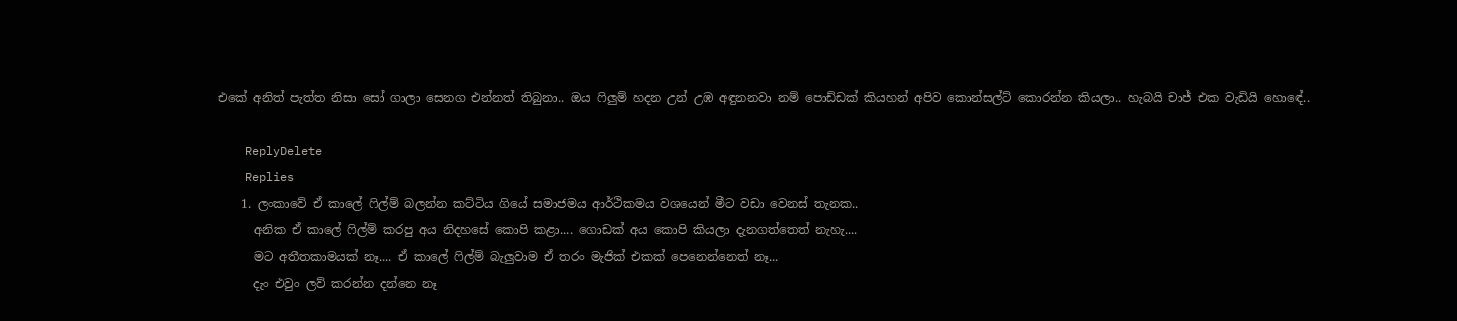එකේ අනිත් පැත්ත නිසා සෝ ගාලා සෙනග එන්නත් තිබුනා.. ඔය ෆිලුම් හදන උන් උඹ අඳුනනවා නම් පොඩ්ඩක් කියහන් අපිව කොන්සල්ට් කොරන්න කියලා.. හැබයි චාජ් එක වැඩියි හොඳේ..

    ReplyDelete
    Replies
    1. ලංකාවේ ඒ කාලේ ෆිල්ම් බලන්න කට්ටිය ගියේ සමාජමය ආර්ථිකමය වශයෙන් මීට වඩා වෙනස් තැනක..
      අනික ඒ කාලේ ෆිල්ම් කරපු අය නිදහසේ කොපි කළා.... ගොඩක් අය කොපි කියලා දැනගත්තෙත් නැහැ....
      මට අතීතකාමයක් නෑ.... ඒ කාලේ ෆිල්ම් බැලුවාම ඒ තරං මැජික් එකක් පෙනෙන්නෙත් නෑ...
      දැං එවුං ලව් කරන්න දන්නෙ නෑ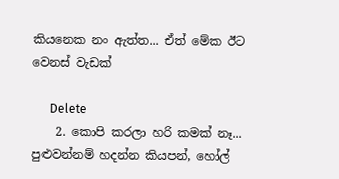කියනෙක නං ඇත්ත... ඒත් මේක ඊට වෙනස් වැඩක්

      Delete
    2. කොපි කරලා හරි කමක් නෑ... පුළුවන්නම් හදන්න කියපන්, හෝල්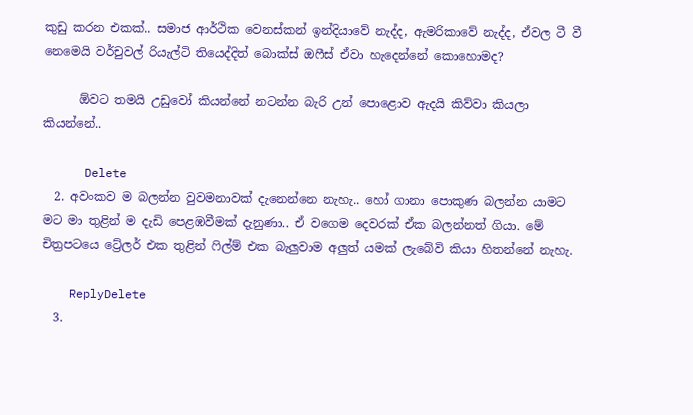කුඩු කරන එකක්.. සමාජ ආර්ථික වෙනස්කන් ඉන්දියාවේ නැද්ද, ඇමරිකාවේ නැද්ද, ඒවල ටී වී නෙමෙයි වර්චුවල් රියැල්ටි තියෙද්දිත් බොක්ස් ඔෆීස් ඒවා හැදෙන්නේ කොහොමද?

      ඕවට තමයි උඩුවෝ කියන්නේ නටන්න බැරි උන් පොළොව ඇදයි කිව්වා කියලා කියන්නේ..

      Delete
  2. අවංකව ම බලන්න වුවමනාවක් දැනෙන්නෙ නැහැ.. හෝ ගානා පොකුණ බලන්න යාමට මට මා තුළින් ම දැඩි පෙළඹවීමක් දැනුණා.. ඒ වගෙම දෙවරක් ඒක බලන්නත් ගියා. මේ චිත්‍රපටයෙ ට්‍රේලර් එක තුළින් ෆිල්ම් එක බැලුවාම අලුත් යමක් ලැබේවි කියා හිතන්නේ නැහැ.

    ReplyDelete
  3.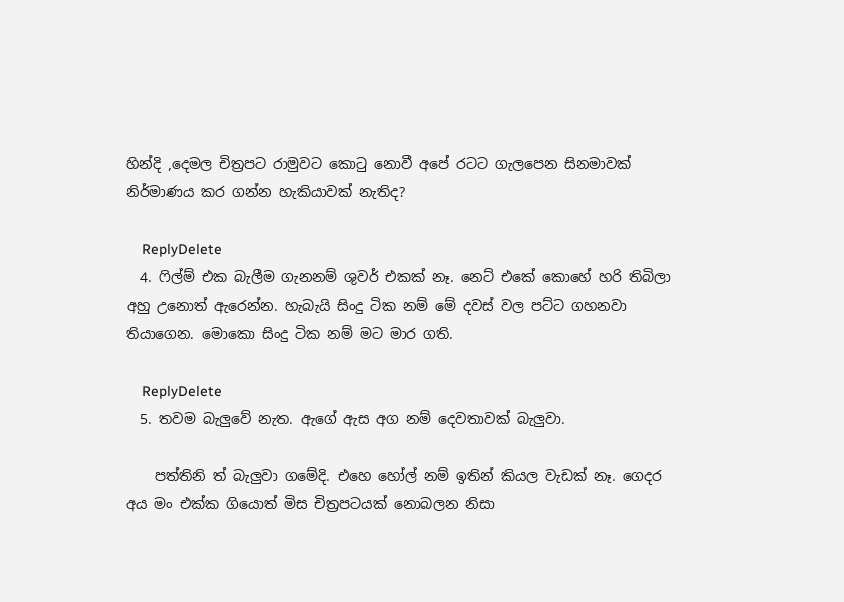හින්දි ,දෙමල චිත්‍රපට රාමුවට කොටු නොවී අපේ රටට ගැලපෙන සිනමාවක් නිර්මාණය කර ගන්න හැකියාවක් නැතිද?

    ReplyDelete
  4. ෆිල්ම් එක බැලීම ගැනනම් ශුවර් එකක් නෑ. නෙට් එකේ කොහේ හරි තිබිලා අහු උනොත් ඇරෙන්න. හැබැයි සිංදු ටික නම් මේ දවස් වල පට්ට ගහනවා තියාගෙන. මොකො සිංදු ටික නම් මට මාර ගති.

    ReplyDelete
  5. තවම බැලුවේ නැත. ඇගේ ඇස අග නම් දෙවතාවක් බැලුවා.

    පත්තිනි ත් බැලුවා ගමේදි. එහෙ හෝල් නම් ඉතින් කියල වැඩක් නෑ. ගෙදර අය මං එක්ක ගියොත් මිස චිත්‍රපටයක් නොබලන නිසා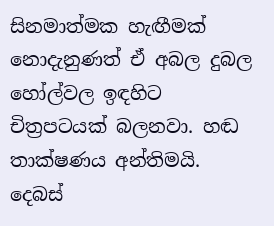සිනමාත්මක හැඟීමක් නොදැනුණත් ඒ අබල දුබල හෝල්වල ඉඳහිට චිත්‍රපටයක් බලනවා. හඬ තාක්ෂණය අන්තිමයි. දෙබස්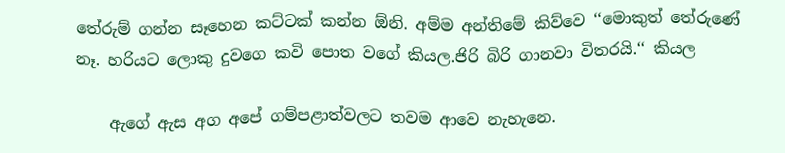තේරුම් ගන්න සෑහෙන කට්ටක් කන්න ඕනි. අම්ම අන්තිමේ කිව්වෙ ‘‘මොකුත් තේරුණේ නෑ. හරියට ලොකු දුවගෙ කවි පොත වගේ කියල.ජිරි බිරි ගානවා විතරයි.‘‘ කියල

    ඇගේ ඇස අග අපේ ගම්පළාත්වලට තවම ආවෙ නැහැනෙ.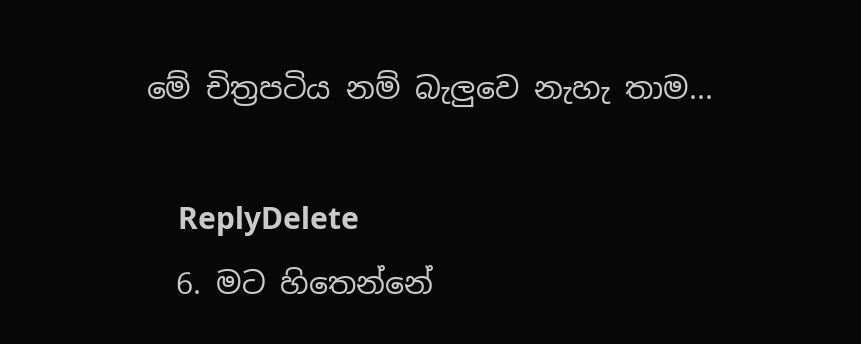මේ චිත්‍රපටිය නම් බැලුවෙ නැහැ තාම...

    ReplyDelete
  6. මට හිතෙන්නේ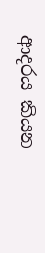ආදරය කියන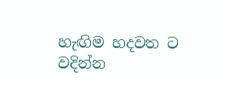හැඟිම හදවත ට වදින්න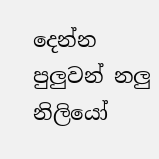දෙන්න පුලුවන් නලු නිලියෝ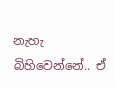නැහැ බිහිවෙන්නේ.. ඒ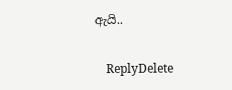ඇයි..

    ReplyDelete